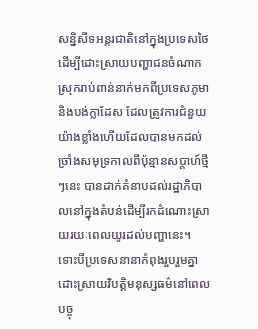សន្និសីទអន្តរជាតិនៅក្នុងប្រទេសថៃដើម្បីដោះស្រាយបញ្ហាជនចំណាកស្រុករាប់ពាន់នាក់មកពីប្រទេសភូមា និងបង់ក្លាដែស ដែលត្រូវការជំនួយយ៉ាងខ្លាំងហើយដែលបានមកដល់ច្រាំងសមុទ្រកាលពីប៉ុន្មានសប្តាហ៍ថ្មីៗនេះ បានដាក់គំនាបដល់រដ្ឋាភិបាលនៅក្នុងតំបន់ដើម្បីរកដំណោះស្រាយរយៈពេលយូរដល់បញ្ហានេះ។ ទោះបីប្រទេសនានាកំពុងរួបរួមគ្នាដោះស្រាយវិបត្តិមនុស្សធម៌នៅពេលបច្ចុ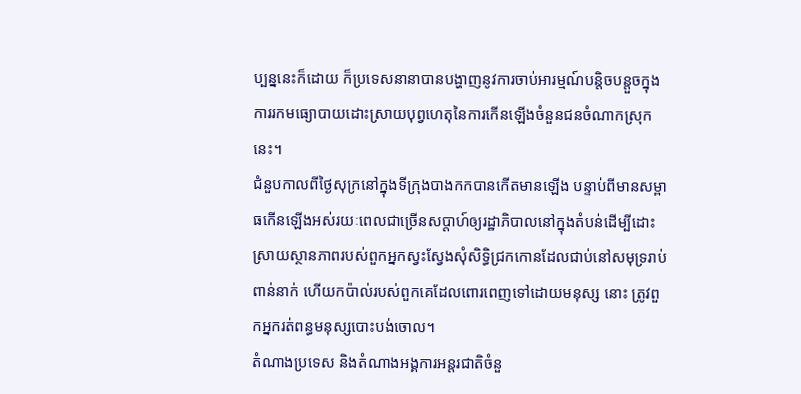ប្បន្ននេះក៏ដោយ ក៏ប្រទេសនានាបានបង្ហាញនូវការចាប់អារម្មណ៍បន្តិចបន្តួចក្នុងការរកមធ្យោបាយដោះស្រាយបុព្វហេតុនៃការកើនឡើងចំនួនជនចំណាកស្រុកនេះ។
ជំនួបកាលពីថ្ងៃសុក្រនៅក្នុងទីក្រុងបាងកកបានកើតមានឡើង បន្ទាប់ពីមានសម្ពាធកើនឡើងអស់រយៈពេលជាច្រើនសប្តាហ៍ឲ្យរដ្ឋាភិបាលនៅក្នុងតំបន់ដើម្បីដោះស្រាយស្ថានភាពរបស់ពួកអ្នកស្វះស្វែងសុំសិទ្ធិជ្រកកោនដែលជាប់នៅសមុទ្ររាប់ពាន់នាក់ ហើយកប៉ាល់របស់ពួកគេដែលពោរពេញទៅដោយមនុស្ស នោះ ត្រូវពួកអ្នករត់ពន្ធមនុស្សបោះបង់ចោល។
តំណាងប្រទេស និងតំណាងអង្គការអន្តរជាតិចំនួ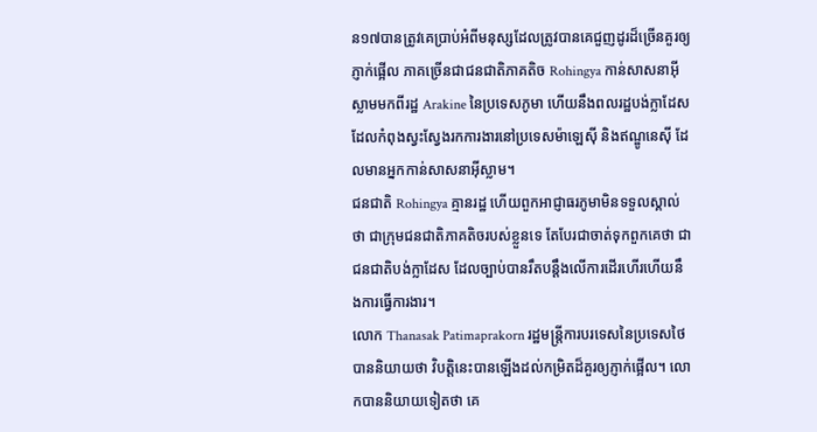ន១៧បានត្រូវគេប្រាប់អំពីមនុស្សដែលត្រូវបានគេជួញដូរដ៏ច្រើនគួរឲ្យភ្ញាក់ផ្អើល ភាគច្រើនជាជនជាតិភាគតិច Rohingya កាន់សាសនាអ៊ីស្លាមមកពីរដ្ឋ Arakine នៃប្រទេសភូមា ហើយនឹងពលរដ្ឋបង់ក្លាដែស ដែលកំពុងស្វះស្វែងរកការងារនៅប្រទេសម៉ាឡេស៊ី និងឥណ្ឌូនេស៊ី ដែលមានអ្នកកាន់សាសនាអ៊ីស្លាម។
ជនជាតិ Rohingya គ្មានរដ្ឋ ហើយពួកអាជ្ញាធរភូមាមិនទទួលស្គាល់ថា ជាក្រុមជនជាតិភាគតិចរបស់ខ្លួនទេ តែបែរជាចាត់ទុកពួកគេថា ជាជនជាតិបង់ក្លាដែស ដែលច្បាប់បានរឹតបន្តឹងលើការដើរហើរហើយនឹងការធ្វើការងារ។
លោក Thanasak Patimaprakorn រដ្ឋមន្រ្តីការបរទេសនៃប្រទេសថៃ បាននិយាយថា វិបត្តិនេះបានឡើងដល់កម្រិតដ៏គួរឲ្យភ្ញាក់ផ្អើល។ លោកបាននិយាយទៀតថា គេ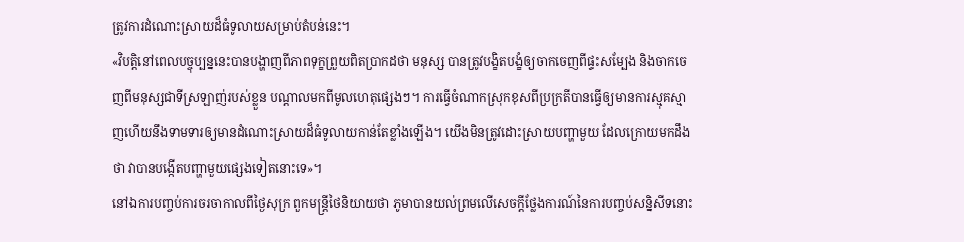ត្រូវការដំណោះស្រាយដ៏ធំទូលាយសម្រាប់តំបន់នេះ។
«វិបត្តិនៅពេលបច្ចុប្បន្ននេះបានបង្ហាញពីភាពទុក្ខព្រួយពិតប្រាកដថា មនុស្ស បានត្រូវបង្ខិតបង្ខំឲ្យចាកចេញពីផ្ទះសម្បែង និងចាកចេញពីមនុស្សជាទីស្រឡាញ់របស់ខ្លួន បណ្តាលមកពីមូលហេតុផ្សេងៗ។ ការធ្វើចំណាកស្រុកខុសពីប្រក្រតីបានធ្វើឲ្យមានការស្មុគស្មាញហើយនឹងទាមទារឲ្យមានដំណោះស្រាយដ៏ធំទូលាយកាន់តែខ្លាំងឡើង។ យើងមិនត្រូវដោះស្រាយបញ្ហាមួយ ដែលក្រោយមកដឹងថា វាបានបង្កើតបញ្ហាមួយផ្សេងទៀតនោះទេ»។
នៅឯការបញ្ចប់ការចរចាកាលពីថ្ងៃសុក្រ ពួកមន្រ្តីថៃនិយាយថា ភូមាបានយល់ព្រមលើសេចក្តីថ្លែងការណ៍នៃការបញ្ចប់សន្និសីទនោះ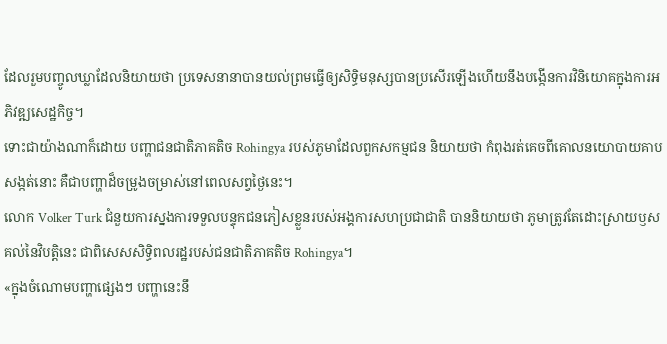ដែលរួមបញ្ចូលឃ្លាដែលនិយាយថា ប្រទេសនានាបានយល់ព្រមធ្វើឲ្យសិទ្ធិមនុស្សបានប្រសើរឡើងហើយនឹងបង្កើនការវិនិយោគក្នុងការអភិវឌ្ឍសេដ្ឋកិច្ច។
ទោះជាយ៉ាងណាក៏ដោយ បញ្ហាជនជាតិភាគតិច Rohingya របស់ភូមាដែលពួកសកម្មជន និយាយថា កំពុងរត់គេចពីគោលនយោបាយគាបសង្កត់នោះ គឺជាបញ្ហាដ៏ចម្រូងចម្រាស់នៅពេលសព្វថ្ងៃនេះ។
លោក Volker Turk ជំនួយការស្នងការទទួលបន្ទុកជនភៀសខ្លួនរបស់អង្គការសហប្រជាជាតិ បាននិយាយថា ភូមាត្រូវតែដោះស្រាយឫសគល់នៃវិបត្តិនេះ ជាពិសេសសិទ្ធិពលរដ្ឋរបស់ជនជាតិភាគតិច Rohingya។
«ក្នុងចំណោមបញ្ហាផ្សេងៗ បញ្ហានេះនឹ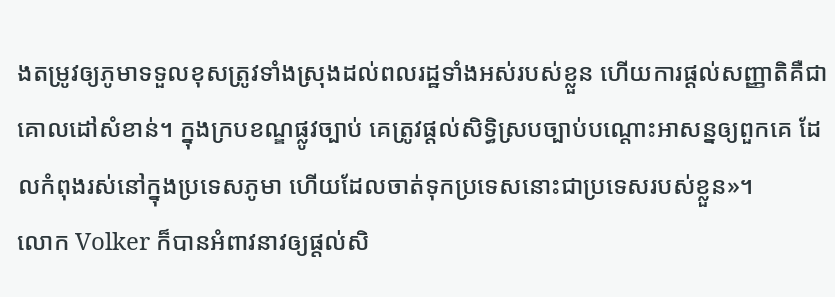ងតម្រូវឲ្យភូមាទទួលខុសត្រូវទាំងស្រុងដល់ពលរដ្ឋទាំងអស់របស់ខ្លួន ហើយការផ្តល់សញ្ញាតិគឺជាគោលដៅសំខាន់។ ក្នុងក្របខណ្ឌផ្លូវច្បាប់ គេត្រូវផ្តល់សិទ្ធិស្របច្បាប់បណ្តោះអាសន្នឲ្យពួកគេ ដែលកំពុងរស់នៅក្នុងប្រទេសភូមា ហើយដែលចាត់ទុកប្រទេសនោះជាប្រទេសរបស់ខ្លួន»។
លោក Volker ក៏បានអំពាវនាវឲ្យផ្តល់សិ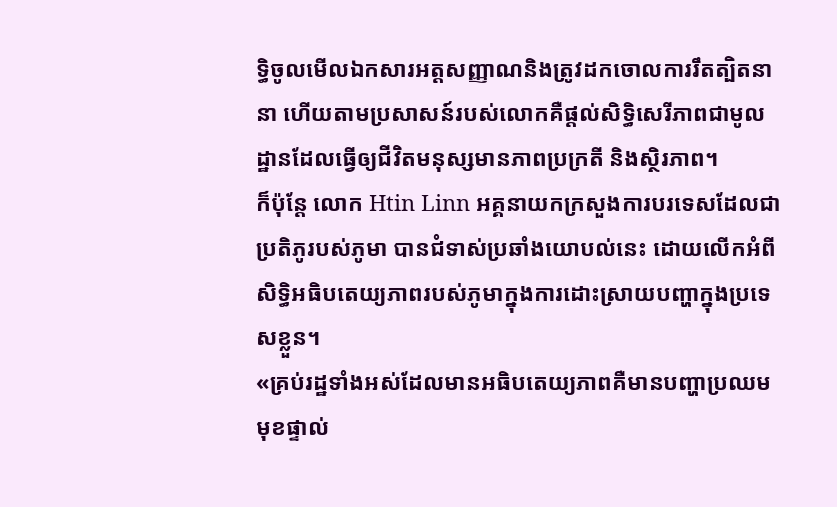ទ្ធិចូលមើលឯកសារអត្តសញ្ញាណនិងត្រូវដកចោលការរឹតត្បិតនានា ហើយតាមប្រសាសន៍របស់លោកគឺផ្តល់សិទ្ធិសេរីភាពជាមូលដ្ឋានដែលធ្វើឲ្យជីវិតមនុស្សមានភាពប្រក្រតី និងស្ថិរភាព។
ក៏ប៉ុន្តែ លោក Htin Linn អគ្គនាយកក្រសួងការបរទេសដែលជាប្រតិភូរបស់ភូមា បានជំទាស់ប្រឆាំងយោបល់នេះ ដោយលើកអំពីសិទ្ធិអធិបតេយ្យភាពរបស់ភូមាក្នុងការដោះស្រាយបញ្ហាក្នុងប្រទេសខ្លួន។
«គ្រប់រដ្ឋទាំងអស់ដែលមានអធិបតេយ្យភាពគឺមានបញ្ហាប្រឈមមុខផ្ទាល់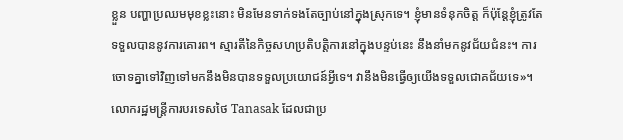ខ្លួន បញ្ហាប្រឈមមុខខ្លះនោះ មិនមែនទាក់ទងតែច្បាប់នៅក្នុងស្រុកទេ។ ខ្ញុំមានទំនុកចិត្ត ក៏ប៉ុន្តែខ្ញុំត្រូវតែទទួលបាននូវការគោរព។ ស្មារតីនៃកិច្ចសហប្រតិបត្តិការនៅក្នុងបន្ទប់នេះ នឹងនាំមកនូវជ័យជំនះ។ ការចោទគ្នាទៅវិញទៅមកនឹងមិនបានទទួលប្រយោជន៍អ្វីទេ។ វានឹងមិនធ្វើឲ្យយើងទទួលជោគជ័យទេ»។
លោករដ្ឋមន្រ្តីការបរទេសថៃ Tanasak ដែលជាប្រ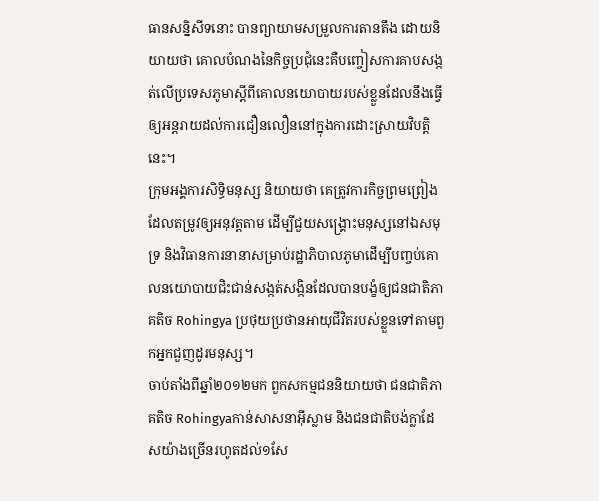ធានសន្និសីទនោះ បានព្យាយាមសម្រួលការតានតឹង ដោយនិយាយថា គោលបំណងនៃកិច្ចប្រជុំនេះគឺបញ្ចៀសការគាបសង្កត់លើប្រទេសភូមាស្តីពីគោលនយោបាយរបស់ខ្លួនដែលនឹងធ្វើឲ្យអន្តរាយដល់ការជឿនលឿននៅក្នុងការដោះស្រាយវិបត្តិនេះ។
ក្រុមអង្គការសិទ្ធិមនុស្ស និយាយថា គេត្រូវការកិច្ចព្រមព្រៀងដែលតម្រូវឲ្យអនុវត្តតាម ដើម្បីជួយសង្គ្រោះមនុស្សនៅឯសមុទ្រ និងវិធានការនានាសម្រាប់រដ្ឋាភិបាលភូមាដើម្បីបញ្ចប់គោលនយោបាយជិះជាន់សង្កត់សង្កិនដែលបានបង្ខំឲ្យជនជាតិភាគតិច Rohingya ប្រថុយប្រថានអាយុជីវិតរបស់ខ្លួនទៅតាមពួកអ្នកជួញដូរមនុស្ស។
ចាប់តាំងពីឆ្នាំ២០១២មក ពួកសកម្មជននិយាយថា ជនជាតិភាគតិច Rohingyaកាន់សាសនាអ៊ីស្លាម និងជនជាតិបង់ក្លាដែសយ៉ាងច្រើនរហូតដល់១សែ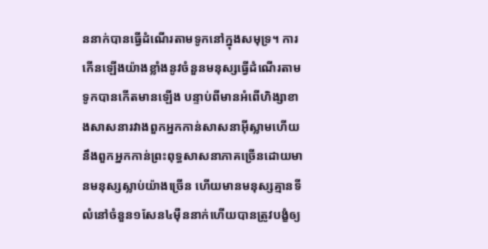ននាក់បានធ្វើដំណើរតាមទូកនៅក្នុងសមុទ្រ។ ការកើនឡើងយ៉ាងខ្លាំងនូវចំនួនមនុស្សធ្វើដំណើរតាមទូកបានកើតមានឡើង បន្ទាប់ពីមានអំពើហិង្សាខាងសាសនារវាងពួកអ្នកកាន់សាសនាអ៊ីស្លាមហើយនឹងពួកអ្នកកាន់ព្រះពុទ្ធសាសនាភាគច្រើនដោយមានមនុស្សស្លាប់យ៉ាងច្រើន ហើយមានមនុស្សគ្មានទីលំនៅចំនួន១សែន៤ម៉ឺននាក់ហើយបានត្រូវបង្ខំឲ្យ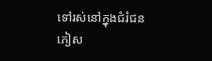ទៅរស់នៅក្នុងជំរំជនភៀស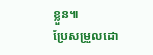ខ្លួន៕
ប្រែសម្រួលដោ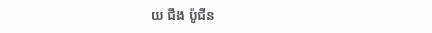យ ជឹង ប៉ូជីន